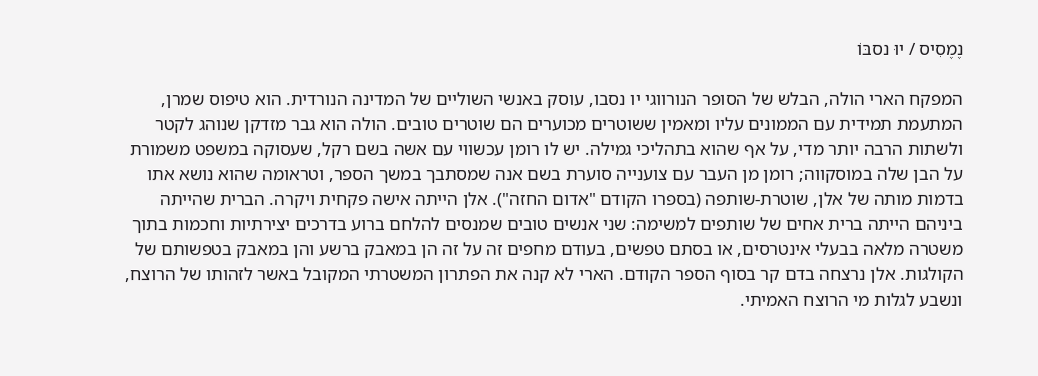נֶמֶסִיס / יוּ נסבּוֹ

המפקח הארי הולה, הבלש של הסופר הנורווגי יו נסבו, עוסק באנשי השוליים של המדינה הנורדית. הוא טיפוס שמרן, המתעמת תמידית עם הממונים עליו ומאמין ששוטרים מכוערים הם שוטרים טובים. הולה הוא גבר מזדקן שנוהג לקטר ולשתות הרבה יותר מדי, על אף שהוא בתהליכי גמילה. יש לו רומן עכשווי עם אשה בשם רקל, שעסוקה במשפט משמורת על הבן שלה במוסקווה; רומן מן העבר עם צוענייה סוערת בשם אנה שמסתבך במשך הספר, וטראומה שהוא נושא אתו בדמות מותה של אלן, שוטרת-שותפה (בספרו הקודם "אדום החזה"). אלן הייתה אישה פקחית ויקרה. הברית שהייתה ביניהם הייתה ברית אחים של שותפים למשימה: שני אנשים טובים שמנסים להלחם ברוע בדרכים יצירתיות וחכמות בתוך משטרה מלאה בבעלי אינטרסים, או בסתם טפשים, בעודם מחפים זה על זה הן במאבק ברשע והן במאבק בטפשותם של הקולגות. אלן נרצחה בדם קר בסוף הספר הקודם. הארי לא קנה את הפתרון המשטרתי המקובל באשר לזהותו של הרוצח, ונשבע לגלות מי הרוצח האמיתי.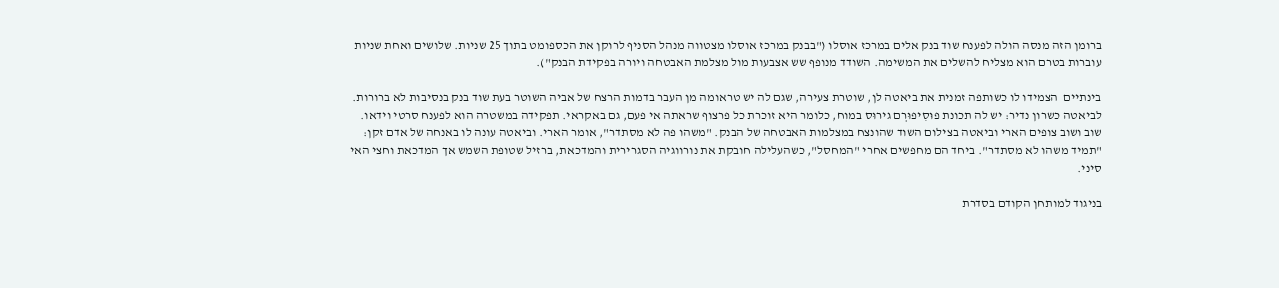ברומן הזה מנסה הולה לפענח שוד בנק אלים במרכז אוסלו ("בבנק במרכז אוסלו מצטווה מנהל הסניף לרוקן את הכספומט בתוך 25 שניות. שלושים ואחת שניות עוברות בטרם הוא מצליח להשלים את המשימה. השודד מנופף שש אצבעות מול מצלמת האבטחה ויורה בפקידת הבנק").

בינתיים  הצמידו לו כשותפה זמנית את ביאטה לן, שוטרת צעירה, שגם לה יש טראומה מן העבר בדמות הרצח של אביה השוטר בעת שוד בנק בנסיבות לא ברורות. לביאטה כשרון נדיר: יש לה תכונת פוּסִיפוּרְם גירוּס במוח, כלומר היא זוכרת כל פרצוף שראתה אי פעם, גם באקראי. תפקידה במשטרה הוא לפענח סרטי וידאו. שוב ושוב צופים הארי וביאטה בצילום השוד שהונצח במצלמות האבטחה של הבנק. "משהו פה לא מסתדר", אומר הארי. וביאטה עונה לו באנחה של אדם זקן: "תמיד משהו לא מסתדר". ביחד הם מחפשים אחרי "המחסל", כשהעלילה חובקת את נורווגיה הסגרירית והמדכאת, ברזיל שטופת השמש אך המדכאת וחצי האי סיני.

בניגוד למותחן הקודם בסדרת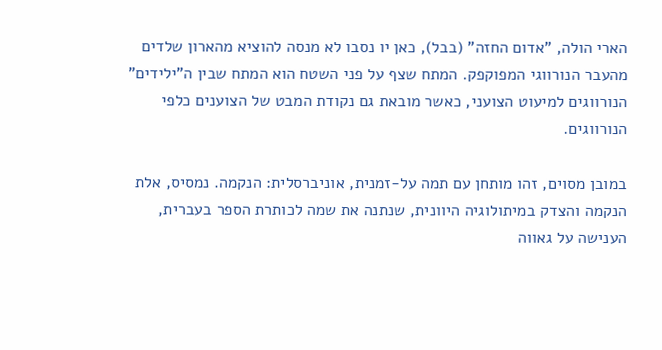הארי הולה, "אדום החזה" (בבל), כאן יו נסבו לא מנסה להוציא מהארון שלדים מהעבר הנורווגי המפוקפק. המתח שצף על פני השטח הוא המתח שבין ה"ילידים" הנורווגים למיעוט הצועני, כאשר מובאת גם נקודת המבט של הצוענים כלפי הנורווגים.

במובן מסוים, זהו מותחן עם תמה על-זמנית, אוניברסלית: הנקמה. נמסיס, אלת הנקמה והצדק במיתולוגיה היוונית, שנתנה את שמה לכותרת הספר בעברית, הענישה על גאווה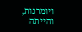ויומרנות, והייתה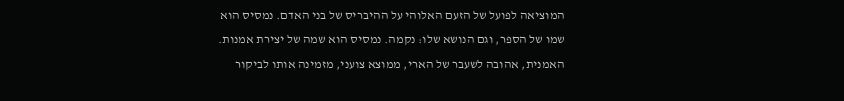המוציאה לפועל של הזעם האלוהי על ההיבריס של בני האדם. נמסיס הוא שמו של הספר, וגם הנושא שלו: נקמה. נמסיס הוא שמה של יצירת אמנות. האמנית, אהובה לשעבר של הארי, ממוצא צועני, מזמינה אותו לביקור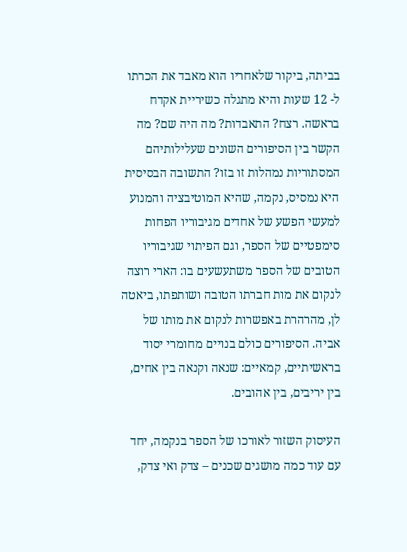בביתה, ביקור שלאחריו הוא מאבד את הכרתו ל- 12 שעות והיא מתגלה כשיריית אקדח בראשה. רצח? התאבדות? מה היה שם? מה הקשר בין הסיפורים השונים שעלילותיהם המסתוריות נמהלות זו בזו? התשובה הבסיסית היא נמסיס, נקמה, שהיא המוטיבציה והמנוע למעשי הפשע של אחדים מגיבוריו הפחות סימפטיים של הספר, וגם הפיתוי שגיבוריו הטובים של הספר משתעשעים בו: הארי רוצה לנקום את מות חברתו הטובה ושותפתו, ביאטה לן, מהרהרת באפשרות לנקום את מותו של אביה. הסיפורים כולם בנויים מחומרי יסוד בראשיתיים, קמאיים: שנאה וקנאה בין אחים, בין יריבים, בין אהובים.

העיסוק השזור לאורכו של הספר בנקמה, יחד עם עוד כמה מושגים שכנים – צדק ואי צדק,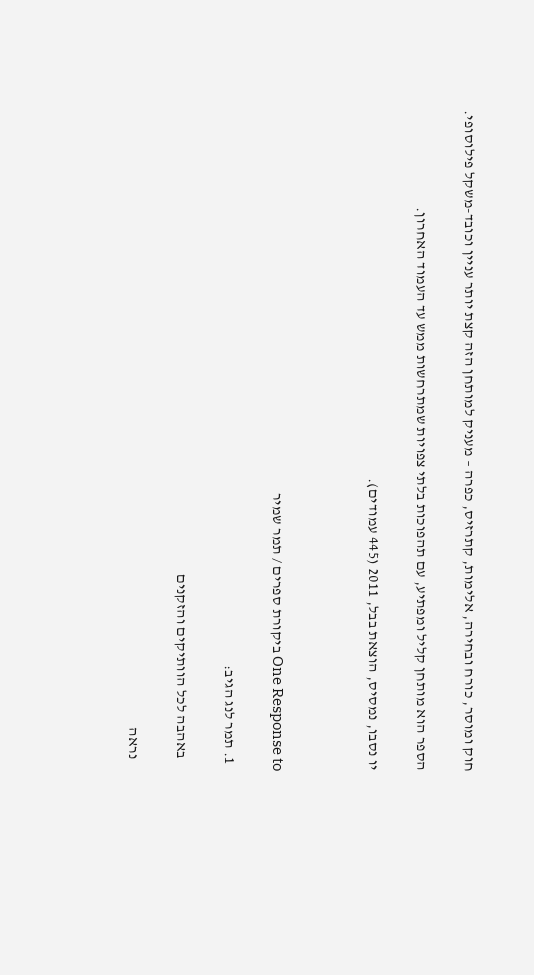חוק ומוסר, כורח ובחירה, אלימות, קתרזיס, כפרה – מעניק למותחן הזה קצת יותר עניין וכובד-משקל פילוסופי.

הספר הוא מותחן קליל ומפתיע, עם תהפוכות בלתי צפויות שמתרחשות ממש עד העמוד האחרון.

יו נסבו, נמסיס, הוצאת בבל, 2011 (445 עמודים).



One Response to ביקורת ספרים / תמר שמיר

  1. תמר לנג הגיב:

    באהבה לכל הוותיקים והזקנים

    נראה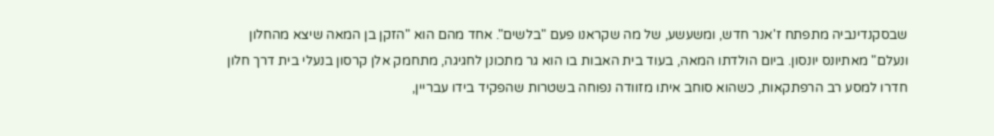שבסקנדינביה מתפתח ז'אנר חדש, ומשעשע, של מה שקראנו פעם "בלשים". אחד מהם הוא "הזקן בן המאה שיצא מהחלון ונעלם" מאתיונס יונסון. ביום הולדתו המאה, בעוד בית האבות בו הוא גר מתכונן לחגיגה, מתחמק אלן קרסון בנעלי בית דרך חלון חדרו למסע רב הרפתקאות, כשהוא סוחב איתו מזוודה נפוחה בשטרות שהפקיד בידו עבריין,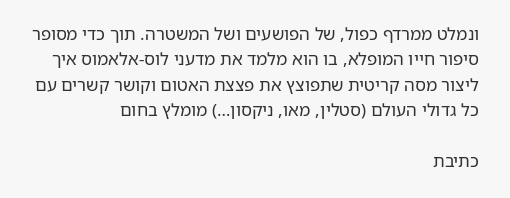ונמלט ממרדף כפול, של הפושעים ושל המשטרה. תוך כדי מסופר סיפור חייו המופלא, בו הוא מלמד את מדעני לוס-אלאמוס איך ליצור מסה קריטית שתפוצץ את פצצת האטום וקושר קשרים עם כל גדולי העולם (סטלין, מאו, ניקסון…) מומלץ בחום

כתיבת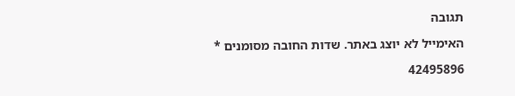תגובה

האימייל לא יוצג באתר. שדות החובה מסומנים *

42495896